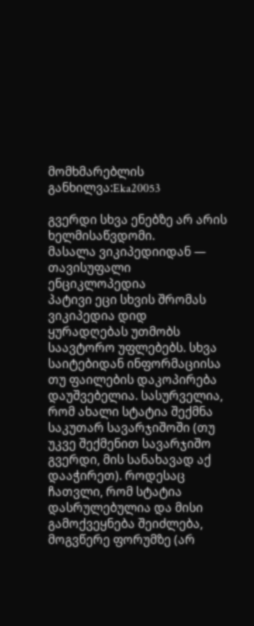მომხმარებლის განხილვა:Eka20053

გვერდი სხვა ენებზე არ არის ხელმისაწვდომი.
მასალა ვიკიპედიიდან — თავისუფალი ენციკლოპედია
პატივი ეცი სხვის შრომას
ვიკიპედია დიდ ყურადღებას უთმობს საავტორო უფლებებს. სხვა საიტებიდან ინფორმაციისა თუ ფაილების დაკოპირება დაუშვებელია. სასურველია, რომ ახალი სტატია შექმნა საკუთარ სავარჯიშოში (თუ უკვე შექმენით სავარჯიშო გვერდი, მის სანახავად აქ დააჭირეთ). როდესაც ჩათვლი, რომ სტატია დასრულებულია და მისი გამოქვეყნება შეიძლება, მოგვწერე ფორუმზე (არ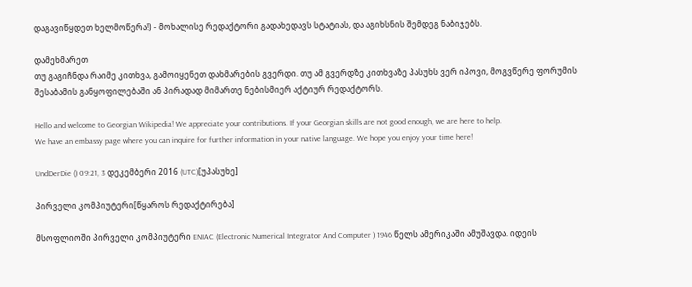დაგავიწყდეთ ხელმოწერა!) - მოხალისე რედაქტორი გადახედავს სტატიას, და აგიხსნის შემდეგ ნაბიჯებს.

დამეხმარეთ
თუ გაგიჩნდა რაიმე კითხვა, გამოიყენეთ დახმარების გვერდი. თუ ამ გვერდზე კითხვაზე პასუხს ვერ იპოვი, მოგვწერე ფორუმის შესაბამის განყოფილებაში ან პირადად მიმართე ნებისმიერ აქტიურ რედაქტორს.

Hello and welcome to Georgian Wikipedia! We appreciate your contributions. If your Georgian skills are not good enough, we are here to help.
We have an embassy page where you can inquire for further information in your native language. We hope you enjoy your time here!

UndDerDie () 09:21, 3 დეკემბერი 2016 (UTC)[უპასუხე]

პირველი კომპიუტერი[წყაროს რედაქტირება]

მსოფლიოში პირველი კომპიუტერი ENIAC (Electronic Numerical Integrator And Computer ) 1946 წელს ამერიკაში ამუშავდა. იდეის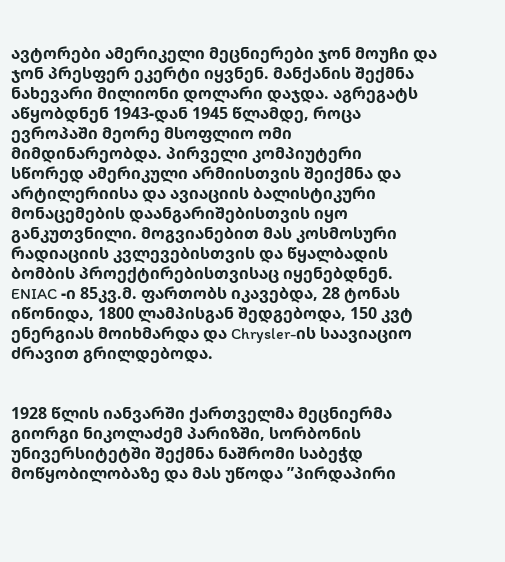ავტორები ამერიკელი მეცნიერები ჯონ მოუჩი და ჯონ პრესფერ ეკერტი იყვნენ. მანქანის შექმნა ნახევარი მილიონი დოლარი დაჯდა. აგრეგატს აწყობდნენ 1943-დან 1945 წლამდე, როცა ევროპაში მეორე მსოფლიო ომი მიმდინარეობდა. პირველი კომპიუტერი სწორედ ამერიკული არმიისთვის შეიქმნა და არტილერიისა და ავიაციის ბალისტიკური მონაცემების დაანგარიშებისთვის იყო განკუთვნილი. მოგვიანებით მას კოსმოსური რადიაციის კვლევებისთვის და წყალბადის ბომბის პროექტირებისთვისაც იყენებდნენ. ENIAC -ი 85კვ.მ. ფართობს იკავებდა, 28 ტონას იწონიდა, 1800 ლამპისგან შედგებოდა, 150 კვტ ენერგიას მოიხმარდა და Chrysler-ის საავიაციო ძრავით გრილდებოდა.


1928 წლის იანვარში ქართველმა მეცნიერმა გიორგი ნიკოლაძემ პარიზში, სორბონის უნივერსიტეტში შექმნა ნაშრომი საბეჭდ მოწყობილობაზე და მას უწოდა ”პირდაპირი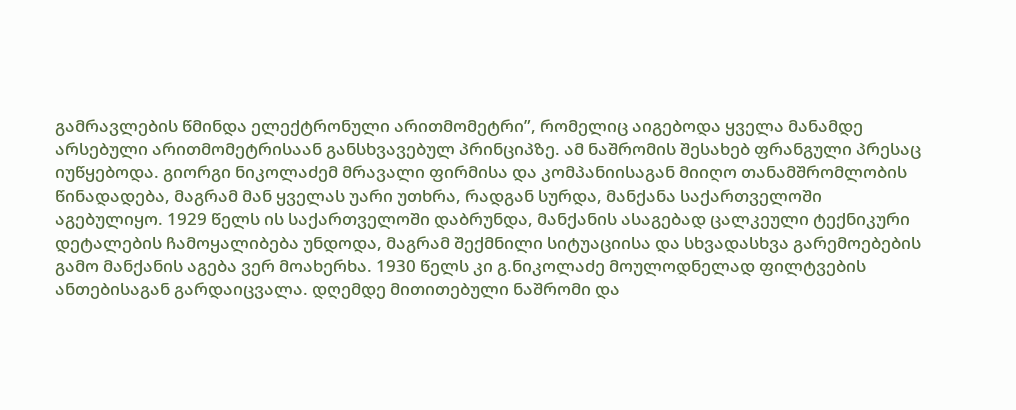გამრავლების წმინდა ელექტრონული არითმომეტრი”, რომელიც აიგებოდა ყველა მანამდე არსებული არითმომეტრისაან განსხვავებულ პრინციპზე. ამ ნაშრომის შესახებ ფრანგული პრესაც იუწყებოდა. გიორგი ნიკოლაძემ მრავალი ფირმისა და კომპანიისაგან მიიღო თანამშრომლობის წინადადება, მაგრამ მან ყველას უარი უთხრა, რადგან სურდა, მანქანა საქართველოში აგებულიყო. 1929 წელს ის საქართველოში დაბრუნდა, მანქანის ასაგებად ცალკეული ტექნიკური დეტალების ჩამოყალიბება უნდოდა, მაგრამ შექმნილი სიტუაციისა და სხვადასხვა გარემოებების გამო მანქანის აგება ვერ მოახერხა. 1930 წელს კი გ.ნიკოლაძე მოულოდნელად ფილტვების ანთებისაგან გარდაიცვალა. დღემდე მითითებული ნაშრომი და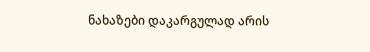ნახაზები დაკარგულად არის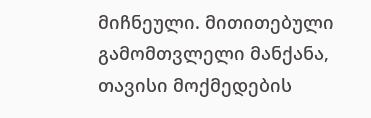მიჩნეული. მითითებული გამომთვლელი მანქანა, თავისი მოქმედების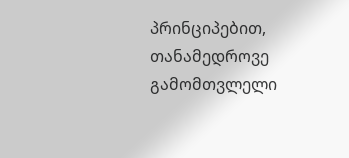პრინციპებით, თანამედროვე გამომთვლელი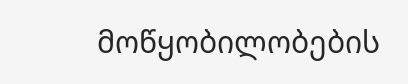მოწყობილობების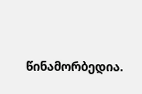წინამორბედია.